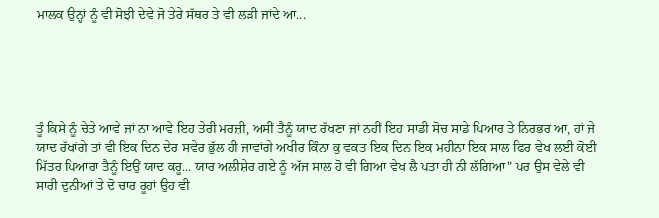ਮਾਲਕ ਉਨ੍ਹਾਂ ਨੂੰ ਵੀ ਸੋਝੀ ਦੇਵੇ ਜੋ ਤੇਰੇ ਸੱਥਰ ਤੇ ਵੀ ਲੜੀ ਜਾਂਦੇ ਆ...





ਤੂੰ ਕਿਸੇ ਨੂੰ ਚੇਤੇ ਆਵੇ ਜਾਂ ਨਾ ਆਵੇ ਇਹ ਤੇਰੀ ਮਰਜ਼ੀ, ਅਸੀਂ ਤੈਨੂੰ ਯਾਦ ਰੱਖਣਾ ਜਾਂ ਨਹੀਂ ਇਹ ਸਾਡੀ ਸੋਚ ਸਾਡੇ ਪਿਆਰ ਤੇ ਨਿਰਭਰ ਆ, ਹਾਂ ਜੇ ਯਾਦ ਰੱਖਾਂਗੇ ਤਾਂ ਵੀ ਇਕ ਦਿਨ ਦੇਰ ਸਵੇਰ ਭੁੱਲ ਹੀ ਜਾਵਾਂਗੇ ਅਖੀਰ ਕਿੰਨਾ ਕੁ ਵਕਤ ਇਕ ਦਿਨ ਇਕ ਮਹੀਨਾ ਇਕ ਸਾਲ ਫਿਰ ਵੇਖ ਲਈ ਕੋਈ ਮਿੱਤਰ ਪਿਆਰਾ ਤੈਨੂੰ ਇਉਂ ਯਾਦ ਕਰੂ... ਯਾਰ ਅਲੀਸ਼ੇਰ ਗਏ ਨੂੰ ਅੱਜ ਸਾਲ ਹੋ ਵੀ ਗਿਆ ਵੇਖ ਲੈ ਪਤਾ ਹੀ ਨੀ ਲੱਗਿਆ" ਪਰ ਉਸ ਵੇਲੇ ਵੀ ਸਾਰੀ ਦੁਨੀਆਂ ਤੇ ਦੋ ਚਾਰ ਰੂਹਾਂ ਉਹ ਵੀ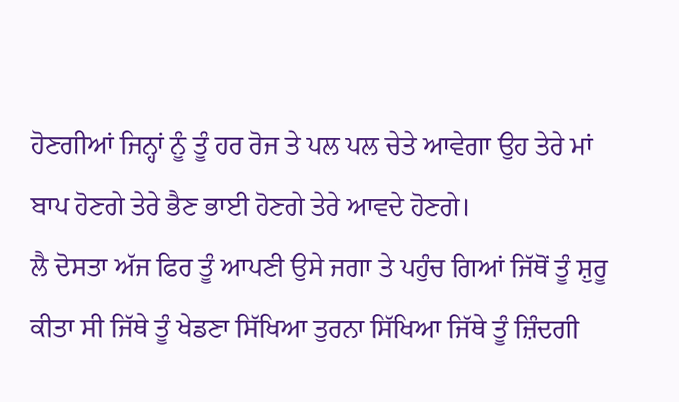ਹੋਣਗੀਆਂ ਜਿਨ੍ਹਾਂ ਨੂੰ ਤੂੰ ਹਰ ਰੋਜ ਤੇ ਪਲ ਪਲ ਚੇਤੇ ਆਵੇਗਾ ਉਹ ਤੇਰੇ ਮਾਂ ਬਾਪ ਹੋਣਗੇ ਤੇਰੇ ਭੈਣ ਭਾਈ ਹੋਣਗੇ ਤੇਰੇ ਆਵਦੇ ਹੋਣਗੇ।
ਲੈ ਦੋਸਤਾ ਅੱਜ ਫਿਰ ਤੂੰ ਆਪਣੀ ਉਸੇ ਜਗਾ ਤੇ ਪਹੁੰਚ ਗਿਆਂ ਜਿੱਥੋਂ ਤੂੰ ਸ਼ੁਰੂ ਕੀਤਾ ਸੀ ਜਿੱਥੇ ਤੂੰ ਖੇਡਣਾ ਸਿੱਖਿਆ ਤੁਰਨਾ ਸਿੱਖਿਆ ਜਿੱਥੇ ਤੂੰ ਜ਼ਿੰਦਗੀ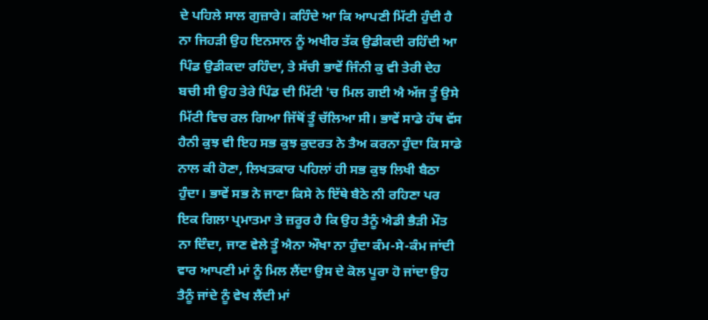ਦੇ ਪਹਿਲੇ ਸਾਲ ਗੁਜ਼ਾਰੇ। ਕਹਿੰਦੇ ਆ ਕਿ ਆਪਣੀ ਮਿੱਟੀ ਹੁੰਦੀ ਹੈ ਨਾ ਜਿਹੜੀ ਉਹ ਇਨਸਾਨ ਨੂੰ ਅਖੀਰ ਤੱਕ ਉਡੀਕਦੀ ਰਹਿੰਦੀ ਆ ਪਿੰਡ ਉਡੀਕਦਾ ਰਹਿੰਦਾ, ਤੇ ਸੱਚੀ ਭਾਵੇਂ ਜਿੰਨੀ ਕੁ ਵੀ ਤੇਰੀ ਦੇਹ ਬਚੀ ਸੀ ਉਹ ਤੇਰੇ ਪਿੰਡ ਦੀ ਮਿੱਟੀ 'ਚ ਮਿਲ ਗਈ ਐ ਅੱਜ ਤੂੰ ਉਸੇ ਮਿੱਟੀ ਵਿਚ ਰਲ ਗਿਆ ਜਿੱਥੋਂ ਤੂੰ ਚੱਲਿਆ ਸੀ। ਭਾਵੇਂ ਸਾਡੇ ਹੱਥ ਵੱਸ ਹੈਨੀ ਕੁਝ ਵੀ ਇਹ ਸਭ ਕੁਝ ਕੁਦਰਤ ਨੇ ਤੈਅ ਕਰਨਾ ਹੁੰਦਾ ਕਿ ਸਾਡੇ ਨਾਲ ਕੀ ਹੋਣਾ, ਲਿਖਤਕਾਰ ਪਹਿਲਾਂ ਹੀ ਸਭ ਕੁਝ ਲਿਖੀ ਬੈਠਾ ਹੁੰਦਾ। ਭਾਵੇਂ ਸਭ ਨੇ ਜਾਣਾ ਕਿਸੇ ਨੇ ਇੱਥੇ ਬੈਠੇ ਨੀ ਰਹਿਣਾ ਪਰ ਇਕ ਗਿਲਾ ਪ੍ਰਮਾਤਮਾ ਤੇ ਜ਼ਰੂਰ ਹੈ ਕਿ ਉਹ ਤੈਨੂੰ ਐਡੀ ਭੈੜੀ ਮੌਤ ਨਾ ਦਿੰਦਾ, ਜਾਣ ਵੇਲੇ ਤੂੰ ਐਨਾ ਔਖਾ ਨਾ ਹੁੰਦਾ ਕੰਮ-ਸੇ-ਕੰਮ ਜਾਂਦੀ ਵਾਰ ਆਪਣੀ ਮਾਂ ਨੂੰ ਮਿਲ ਲੈਂਦਾ ਉਸ ਦੇ ਕੋਲ ਪੂਰਾ ਹੋ ਜਾਂਦਾ ਉਹ ਤੈਨੂੰ ਜਾਂਦੇ ਨੂੰ ਵੇਖ ਲੈਂਦੀ ਮਾਂ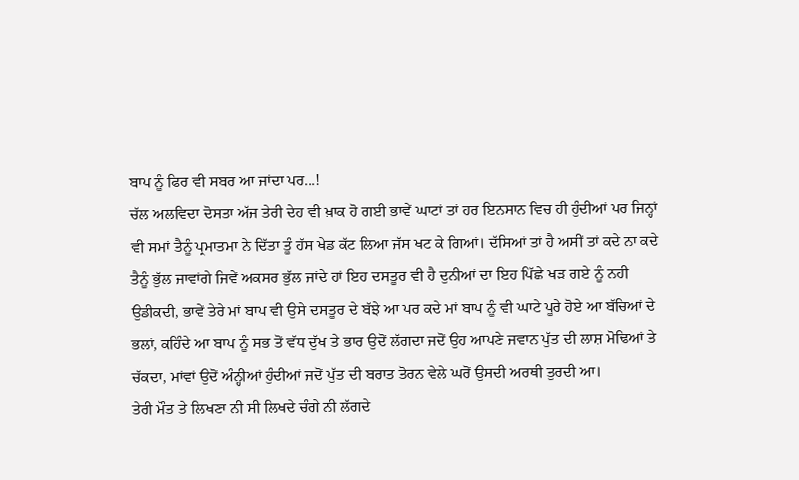ਬਾਪ ਨੂੰ ਫਿਰ ਵੀ ਸਬਰ ਆ ਜਾਂਦਾ ਪਰ...!
ਚੱਲ ਅਲਵਿਦਾ ਦੋਸਤਾ ਅੱਜ ਤੇਰੀ ਦੇਹ ਵੀ ਖ਼ਾਕ ਹੋ ਗਈ ਭਾਵੇਂ ਘਾਟਾਂ ਤਾਂ ਹਰ ਇਨਸਾਨ ਵਿਚ ਹੀ ਹੁੰਦੀਆਂ ਪਰ ਜਿਨ੍ਹਾਂ ਵੀ ਸਮਾਂ ਤੈਨੂੰ ਪ੍ਰਮਾਤਮਾ ਨੇ ਦਿੱਤਾ ਤੂੰ ਹੱਸ ਖੇਡ ਕੱਟ ਲਿਆ ਜੱਸ ਖਟ ਕੇ ਗਿਆਂ। ਦੱਸਿਆਂ ਤਾਂ ਹੈ ਅਸੀਂ ਤਾਂ ਕਦੇ ਨਾ ਕਦੇ ਤੈਨੂੰ ਭੁੱਲ ਜਾਵਾਂਗੇ ਜਿਵੇਂ ਅਕਸਰ ਭੁੱਲ ਜਾਂਦੇ ਹਾਂ ਇਹ ਦਸਤੂਰ ਵੀ ਹੈ ਦੁਨੀਆਂ ਦਾ ਇਹ ਪਿੱਛੇ ਖੜ ਗਏ ਨੂੰ ਨਹੀ ਉਡੀਕਦੀ, ਭਾਵੇਂ ਤੇਰੇ ਮਾਂ ਬਾਪ ਵੀ ਉਸੇ ਦਸਤੂਰ ਦੇ ਬੱਝੇ ਆ ਪਰ ਕਦੇ ਮਾਂ ਬਾਪ ਨੂੰ ਵੀ ਘਾਟੇ ਪੂਰੇ ਹੋਏ ਆ ਬੱਚਿਆਂ ਦੇ ਭਲਾਂ, ਕਹਿੰਦੇ ਆ ਬਾਪ ਨੂੰ ਸਭ ਤੋਂ ਵੱਧ ਦੁੱਖ ਤੇ ਭਾਰ ਉਦੋਂ ਲੱਗਦਾ ਜਦੋਂ ਉਹ ਆਪਣੇ ਜਵਾਨ ਪੁੱਤ ਦੀ ਲਾਸ਼ ਮੋਢਿਆਂ ਤੇ ਚੱਕਦਾ, ਮਾਂਵਾਂ ਉਦੋਂ ਅੰਨ੍ਹੀਆਂ ਹੁੰਦੀਆਂ ਜਦੋਂ ਪੁੱਤ ਦੀ ਬਰਾਤ ਤੋਰਨ ਵੇਲੇ ਘਰੋਂ ਉਸਦੀ ਅਰਥੀ ਤੁਰਦੀ ਆ।
ਤੇਰੀ ਮੌਤ ਤੇ ਲਿਖਣਾ ਨੀ ਸੀ ਲਿਖਦੇ ਚੰਗੇ ਨੀ ਲੱਗਦੇ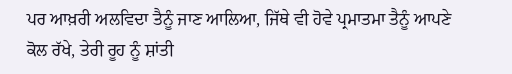ਪਰ ਆਖ਼ਰੀ ਅਲਵਿਦਾ ਤੈਨੂੰ ਜਾਣ ਆਲਿਆ, ਜਿੱਥੇ ਵੀ ਹੋਵੇ ਪ੍ਰਮਾਤਮਾ ਤੈਨੂੰ ਆਪਣੇ ਕੋਲ ਰੱਖੇ, ਤੇਰੀ ਰੂਹ ਨੂੰ ਸ਼ਾਂਤੀ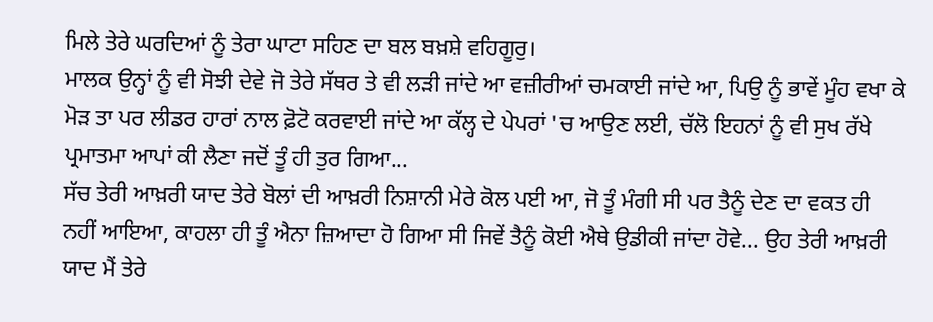ਮਿਲੇ ਤੇਰੇ ਘਰਦਿਆਂ ਨੂੰ ਤੇਰਾ ਘਾਟਾ ਸਹਿਣ ਦਾ ਬਲ ਬਖ਼ਸ਼ੇ ਵਹਿਗੂਰੁ।
ਮਾਲਕ ਉਨ੍ਹਾਂ ਨੂੰ ਵੀ ਸੋਝੀ ਦੇਵੇ ਜੋ ਤੇਰੇ ਸੱਥਰ ਤੇ ਵੀ ਲੜੀ ਜਾਂਦੇ ਆ ਵਜ਼ੀਰੀਆਂ ਚਮਕਾਈ ਜਾਂਦੇ ਆ, ਪਿਉ ਨੂੰ ਭਾਵੇਂ ਮੂੰਹ ਵਖਾ ਕੇ ਮੋੜ ਤਾ ਪਰ ਲੀਡਰ ਹਾਰਾਂ ਨਾਲ ਫ਼ੋਟੋ ਕਰਵਾਈ ਜਾਂਦੇ ਆ ਕੱਲ੍ਹ ਦੇ ਪੇਪਰਾਂ 'ਚ ਆਉਣ ਲਈ, ਚੱਲੋ ਇਹਨਾਂ ਨੂੰ ਵੀ ਸੁਖ ਰੱਖੇ ਪ੍ਰਮਾਤਮਾ ਆਪਾਂ ਕੀ ਲੈਣਾ ਜਦੋਂ ਤੂੰ ਹੀ ਤੁਰ ਗਿਆ...
ਸੱਚ ਤੇਰੀ ਆਖ਼ਰੀ ਯਾਦ ਤੇਰੇ ਬੋਲਾਂ ਦੀ ਆਖ਼ਰੀ ਨਿਸ਼ਾਨੀ ਮੇਰੇ ਕੋਲ ਪਈ ਆ, ਜੋ ਤੂੰ ਮੰਗੀ ਸੀ ਪਰ ਤੈਨੂੰ ਦੇਣ ਦਾ ਵਕਤ ਹੀ ਨਹੀਂ ਆਇਆ, ਕਾਹਲਾ ਹੀ ਤੂੰ ਐਨਾ ਜ਼ਿਆਦਾ ਹੋ ਗਿਆ ਸੀ ਜਿਵੇਂ ਤੈਨੂੰ ਕੋਈ ਐਥੇ ਉਡੀਕੀ ਜਾਂਦਾ ਹੋਵੇ... ਉਹ ਤੇਰੀ ਆਖ਼ਰੀ ਯਾਦ ਮੈਂ ਤੇਰੇ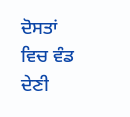ਦੋਸਤਾਂ ਵਿਚ ਵੰਡ ਦੇਣੀ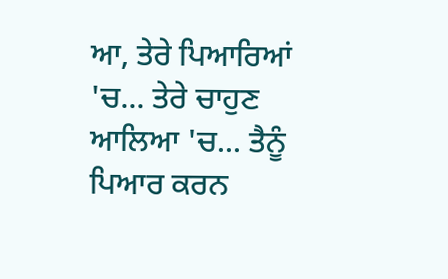ਆ, ਤੇਰੇ ਪਿਆਰਿਆਂ 'ਚ... ਤੇਰੇ ਚਾਹੁਣ ਆਲਿਆ 'ਚ... ਤੈਨੂੰ ਪਿਆਰ ਕਰਨ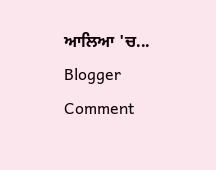ਆਲਿਆ 'ਚ...
Blogger Comment